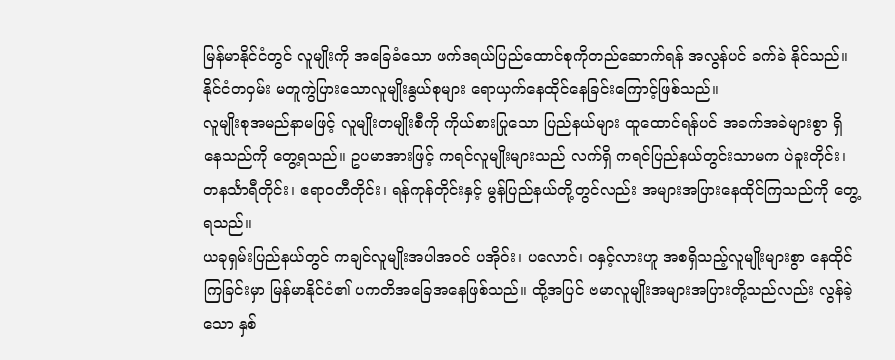မြန်မာနိုင်ငံတွင် လူမျိုးကို အခြေခံသော ဖက်ဒရယ်ပြည်ထောင်စုကိုတည်ဆောက်ရန် အလွန်ပင် ခက်ခဲ နိုင်သည်။ နိုင်ငံတဝှမ်း မတူကွဲပြားသောလူမျိုးနွယ်စုများ ရောယှက်နေထိုင်နေခြင်းကြောင့်ဖြစ်သည်။
လူမျိုးစုအမည်နာမဖြင့် လူမျိုးတမျိုးစီကို ကိုယ်စားပြုသော ပြည်နယ်များ ထူထောင်ရန်ပင် အခက်အခဲများစွာ ရှိနေသည်ကို တွေ့ရသည်။ ဥပမာအားဖြင့် ကရင်လူမျိုးများသည် လက်ရှိ ကရင်ပြည်နယ်တွင်းသာမက ပဲခူးတိုင်း၊ တနင်္သာရီတိုင်း၊ ဧရာဝတီတိုင်း၊ ရန်ကုန်တိုင်းနှင့် မွန်ပြည်နယ်တို့တွင်လည်း အများအပြားနေထိုင်ကြသည်ကို တွေ့ရသည်။
ယခုရှမ်းပြည်နယ်တွင် ကချင်လူမျိုးအပါအဝင် ပအိုဝ်း၊ ပလောင်၊ ဝနှင့်လားဟူ အစရှိသည့်လူမျိုးများစွာ နေထိုင်ကြခြင်းမှာ မြန်မာနိုင်ငံ၏ ပကတိအခြေအနေဖြစ်သည်။ ထို့အပြင် ဗမာလူမျိုးအများအပြားတို့သည်လည်း လွန်ခဲ့သော နှစ်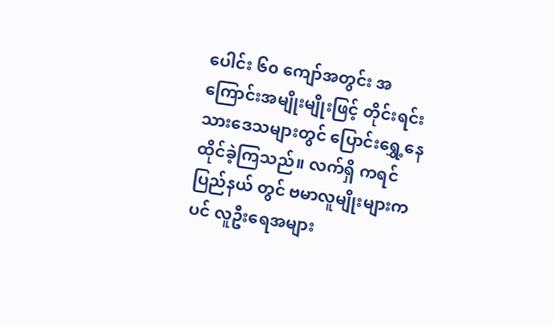ပေါင်း ၆၀ ကျော်အတွင်း အကြောင်းအမျိုးမျိုးဖြင့် တိုင်းရင်းသားဒေသများတွင် ပြောင်းရွှေ့နေထိုင်ခဲ့ကြသည်။ လက်ရှိ ကရင်ပြည်နယ် တွင် ဗမာလူမျိုးများကပင် လူဦးရေအများ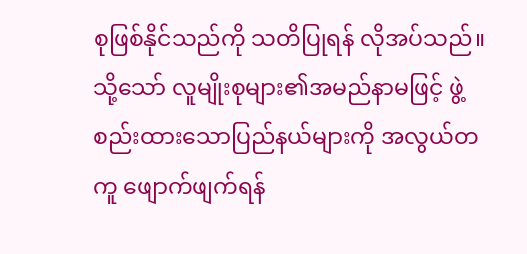စုဖြစ်နိုင်သည်ကို သတိပြုရန် လိုအပ်သည်။
သို့သော် လူမျိုးစုများ၏အမည်နာမဖြင့် ဖွဲ့စည်းထားသောပြည်နယ်များကို အလွယ်တကူ ဖျောက်ဖျက်ရန်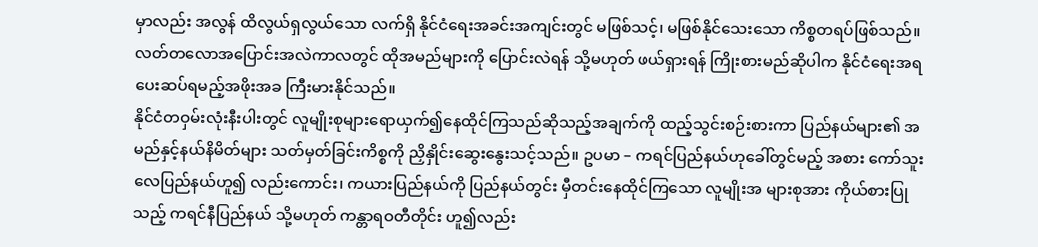မှာလည်း အလွန် ထိလွယ်ရှလွယ်သော လက်ရှိ နိုင်ငံရေးအခင်းအကျင်းတွင် မဖြစ်သင့်၊ မဖြစ်နိုင်သေးသော ကိစ္စတရပ်ဖြစ်သည်။ လတ်တလောအပြောင်းအလဲကာလတွင် ထိုအမည်များကို ပြောင်းလဲရန် သို့မဟုတ် ဖယ်ရှားရန် ကြိုးစားမည်ဆိုပါက နိုင်ငံရေးအရ ပေးဆပ်ရမည့်အဖိုးအခ ကြီးမားနိုင်သည်။
နိုင်ငံတဝှမ်းလုံးနီးပါးတွင် လူမျိုးစုများရောယှက်၍နေထိုင်ကြသည်ဆိုသည့်အချက်ကို ထည့်သွင်းစဉ်းစားကာ ပြည်နယ်များ၏ အမည်နှင့်နယ်နိမိတ်များ သတ်မှတ်ခြင်းကိစ္စကို ညှိနှိုင်းဆွေးနွေးသင့်သည်။ ဥပမာ – ကရင်ပြည်နယ်ဟုခေါ်တွင်မည့် အစား ကော်သူးလေပြည်နယ်ဟူ၍ လည်းကောင်း၊ ကယားပြည်နယ်ကို ပြည်နယ်တွင်း မှီတင်းနေထိုင်ကြသော လူမျိုးအ များစုအား ကိုယ်စားပြုသည့် ကရင်နီပြည်နယ် သို့မဟုတ် ကန္တာရဝတီတိုင်း ဟူ၍လည်း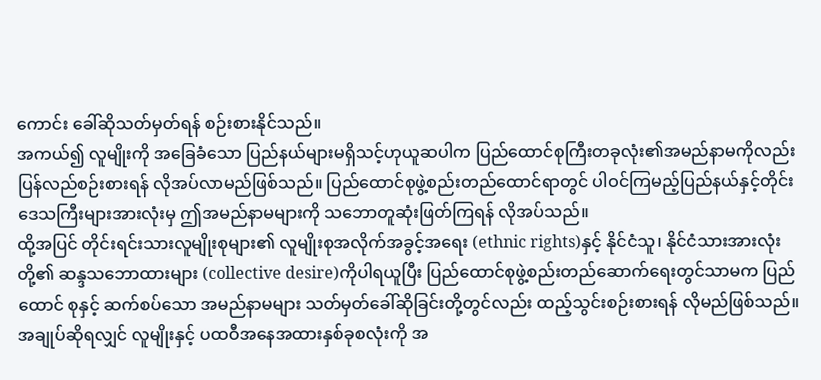ကောင်း ခေါ်ဆိုသတ်မှတ်ရန် စဉ်းစားနိုင်သည်။
အကယ်၍ လူမျိုးကို အခြေခံသော ပြည်နယ်များမရှိသင့်ဟုယူဆပါက ပြည်ထောင်စုကြီးတခုလုံး၏အမည်နာမကိုလည်း ပြန်လည်စဉ်းစားရန် လိုအပ်လာမည်ဖြစ်သည်။ ပြည်ထောင်စုဖွဲ့စည်းတည်ထောင်ရာတွင် ပါဝင်ကြမည့်ပြည်နယ်နှင့်တိုင်း ဒေသကြီးများအားလုံးမှ ဤအမည်နာမများကို သဘောတူဆုံးဖြတ်ကြရန် လိုအပ်သည်။
ထို့အပြင် တိုင်းရင်းသားလူမျိုးစုများ၏ လူမျိုးစုအလိုက်အခွင့်အရေး (ethnic rights)နှင့် နိုင်ငံသူ၊ နိုင်ငံသားအားလုံးတို့၏ ဆန္ဒသဘောထားများ (collective desire)ကိုပါရယူပြီး ပြည်ထောင်စုဖွဲ့စည်းတည်ဆောက်ရေးတွင်သာမက ပြည်ထောင် စုနှင့် ဆက်စပ်သော အမည်နာမများ သတ်မှတ်ခေါ်ဆိုခြင်းတို့တွင်လည်း ထည့်သွင်းစဉ်းစားရန် လိုမည်ဖြစ်သည်။
အချုပ်ဆိုရလျှင် လူမျိုးနှင့် ပထဝီအနေအထားနှစ်ခုစလုံးကို အ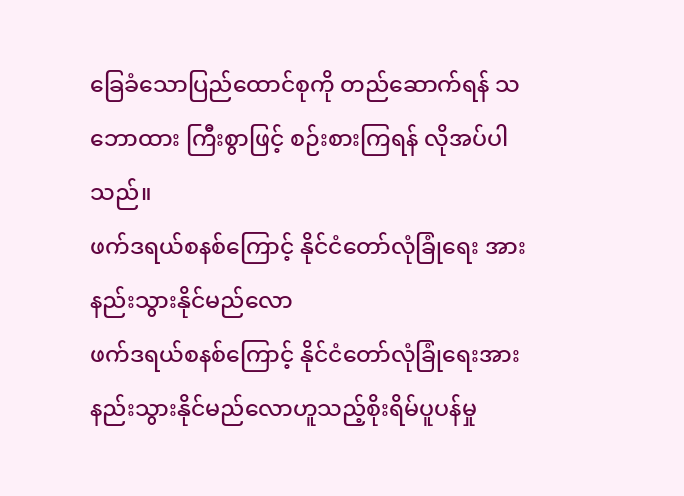ခြေခံသောပြည်ထောင်စုကို တည်ဆောက်ရန် သဘောထား ကြီးစွာဖြင့် စဉ်းစားကြရန် လိုအပ်ပါသည်။
ဖက်ဒရယ်စနစ်ကြောင့် နိုင်ငံတော်လုံခြုံရေး အားနည်းသွားနိုင်မည်လော
ဖက်ဒရယ်စနစ်ကြောင့် နိုင်ငံတော်လုံခြုံရေးအားနည်းသွားနိုင်မည်လောဟူသည့်စိုးရိမ်ပူပန်မှု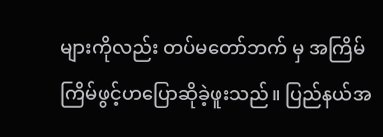များကိုလည်း တပ်မတော်ဘက် မှ အကြိမ်ကြိမ်ဖွင့်ဟပြောဆိုခဲ့ဖူးသည်။ ပြည်နယ်အ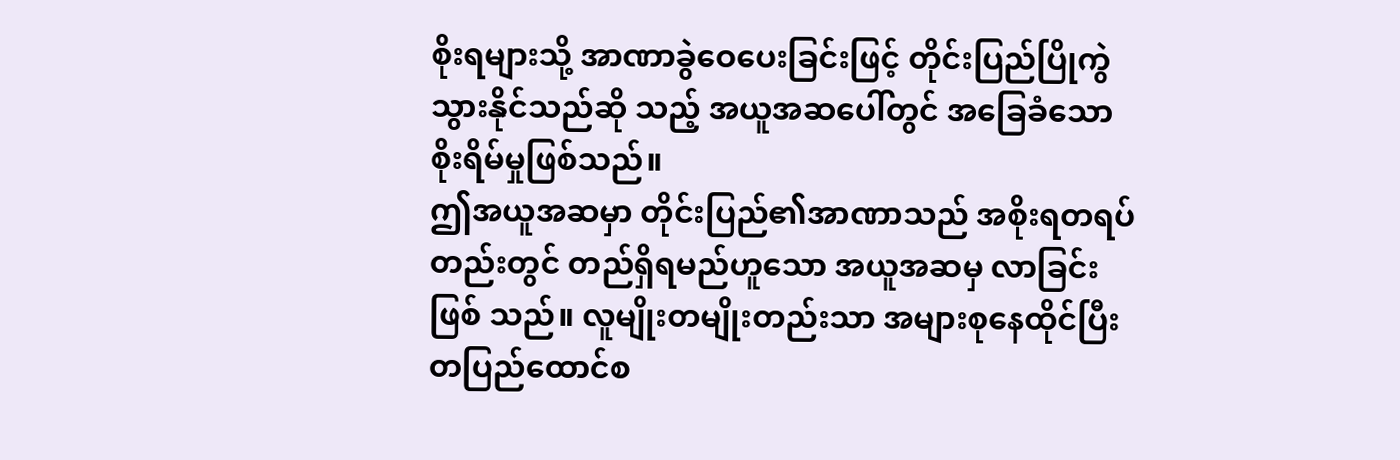စိုးရများသို့ အာဏာခွဲဝေပေးခြင်းဖြင့် တိုင်းပြည်ပြိုကွဲသွားနိုင်သည်ဆို သည့် အယူအဆပေါ်တွင် အခြေခံသော စိုးရိမ်မှုဖြစ်သည်။
ဤအယူအဆမှာ တိုင်းပြည်၏အာဏာသည် အစိုးရတရပ်တည်းတွင် တည်ရှိရမည်ဟူသော အယူအဆမှ လာခြင်းဖြစ် သည်။ လူမျိုးတမျိုးတည်းသာ အများစုနေထိုင်ပြီး တပြည်ထောင်စ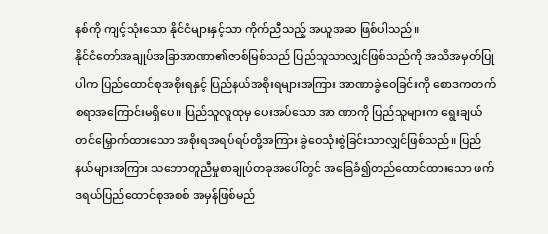နစ်ကို ကျင့်သုံးသော နိုင်ငံများနှင့်သာ ကိုက်ညီသည့် အယူအဆ ဖြစ်ပါသည်။
နိုင်ငံတော်အချုပ်အခြာအာဏာ၏ဇာစ်မြစ်သည် ပြည်သူသာလျှင်ဖြစ်သည်ကို အသိအမှတ်ပြုပါက ပြည်ထောင်စုအစိုးရနှင့် ပြည်နယ်အစိုးရများအကြား အာဏာခွဲဝေခြင်းကို စောဒကတက်စရာအကြောင်းမရှိပေ။ ပြည်သူလူထုမှ ပေးအပ်သော အာ ဏာကို ပြည်သူများက ရွေးချယ်တင်မြှောက်ထားသော အစိုးရအရပ်ရပ်တို့အကြား ခွဲဝေသုံးစွဲခြင်းသာလျှင်ဖြစ်သည်။ ပြည် နယ်များအကြား သဘောတူညီမှုစာချုပ်တခုအပေါ်တွင် အခြေခံ၍တည်ထောင်ထားသော ဖက်ဒရယ်ပြည်ထောင်စုအစစ် အမှန်ဖြစ်မည်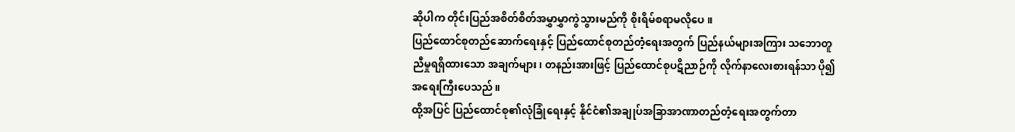ဆိုပါက တိုင်းပြည်အစိတ်စိတ်အမွှာမွှာကွဲသွားမည်ကို စိုးရိမ်စရာမလိုပေ။
ပြည်ထောင်စုတည်ဆောက်ရေးနှင့် ပြည်ထောင်စုတည်တံ့ရေးအတွက် ပြည်နယ်များအကြား သဘောတူညီမှုရရှိထားသော အချက်များ၊ တနည်းအားဖြင့် ပြည်ထောင်စုပဋိညာဉ်ကို လိုက်နာလေးစားရန်သာ ပို၍အရေးကြီးပေသည်။
ထို့အပြင် ပြည်ထောင်စု၏လုံခြုံရေးနှင့် နိုင်ငံ၏အချုပ်အခြာအာဏာတည်တံ့ရေးအတွက်တာ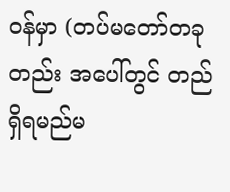ဝန်မှာ (တပ်မတော်တခုတည်း အပေါ်တွင် တည်ရှိရမည်မ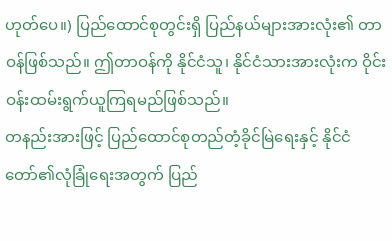ဟုတ်ပေ။) ပြည်ထောင်စုတွင်းရှိ ပြည်နယ်များအားလုံး၏ တာဝန်ဖြစ်သည်။ ဤတာဝန်ကို နိုင်ငံသူ၊ နိုင်ငံသားအားလုံးက ဝိုင်းဝန်းထမ်းရွက်ယူကြရမည်ဖြစ်သည်။
တနည်းအားဖြင့် ပြည်ထောင်စုတည်တံ့ခိုင်မြဲရေးနှင့် နိုင်ငံတော်၏လုံခြုံရေးအတွက် ပြည်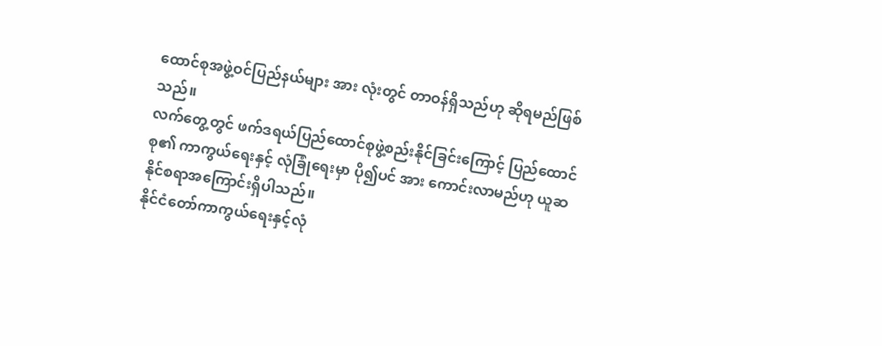ထောင်စုအဖွဲ့ဝင်ပြည်နယ်များ အား လုံးတွင် တာဝန်ရှိသည်ဟု ဆိုရမည်ဖြစ်သည်။
လက်တွေ့တွင် ဖက်ဒရယ်ပြည်ထောင်စုဖွဲ့စည်းနိုင်ခြင်းကြောင့် ပြည်ထောင်စု၏ ကာကွယ်ရေးနှင့် လုံခြုံရေးမှာ ပို၍ပင် အား ကောင်းလာမည်ဟု ယူဆနိုင်စရာအကြောင်းရှိပါသည်။
နိုင်ငံတော်ကာကွယ်ရေးနှင့်လုံ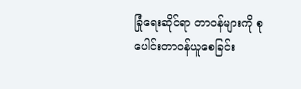ခြုံရေးဆိုင်ရာ တာဝန်များကို စုပေါင်းတာဝန်ယူစေခြင်း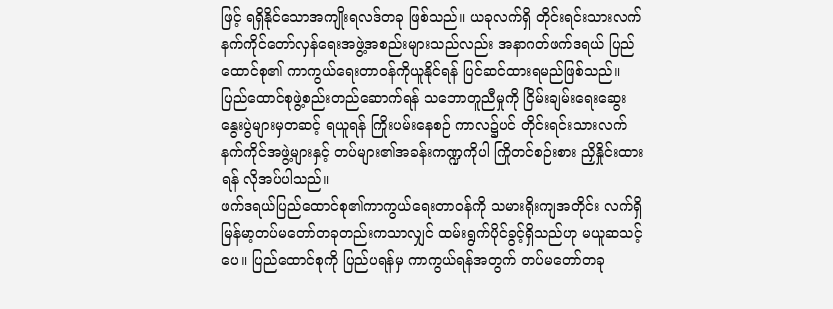ဖြင့် ရရှိနိုင်သောအကျိုးရလဒ်တခု ဖြစ်သည်။ ယခုလက်ရှိ တိုင်းရင်းသားလက်နက်ကိုင်တော်လှန်ရေးအဖွဲ့အစည်းများသည်လည်း အနာဂတ်ဖက်ဒရယ် ပြည်ထောင်စု၏ ကာကွယ်ရေးတာဝန်ကိုယူနိုင်ရန် ပြင်ဆင်ထားရမည်ဖြစ်သည်။
ပြည်ထောင်စုဖွဲ့စည်းတည်ဆောက်ရန် သဘောတူညီမှုကို ငြိမ်းချမ်းရေးဆွေးနွေးပွဲများမှတဆင့် ရယူရန် ကြိုးပမ်းနေစဉ် ကာလ၌ပင် တိုင်းရင်းသားလက်နက်ကိုင်အဖွဲ့များနှင့် တပ်များ၏အခန်းကဏ္ဍကိုပါ ကြိုတင်စဉ်းစား ညှိနှိုင်းထားရန် လိုအပ်ပါသည်။
ဖက်ဒရယ်ပြည်ထောင်စု၏ကာကွယ်ရေးတာဝန်ကို သမားရိုးကျအတိုင်း လက်ရှိမြန်မာ့တပ်မတော်တခုတည်းကသာလျှင် ထမ်းရွက်ပိုင်ခွင့်ရှိသည်ဟု မယူဆသင့်ပေ။ ပြည်ထောင်စုကို ပြည်ပရန်မှ ကာကွယ်ရန်အတွက် တပ်မတော်တခု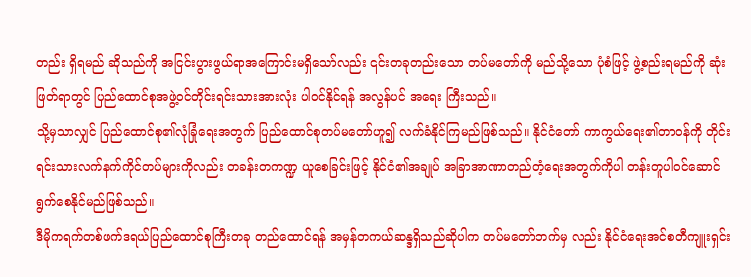တည်း ရှိရမည် ဆိုသည်ကို အငြင်းပွားဖွယ်ရာအကြောင်းမရှိသော်လည်း ၎င်းတခုတည်းသော တပ်မတော်ကို မည်သို့သော ပုံစံဖြင့် ဖွဲ့စည်းရမည်ကို ဆုံးဖြတ်ရာတွင် ပြည်ထောင်စုအဖွဲ့ဝင်တိုင်းရင်းသားအားလုံး ပါဝင်နိုင်ရန် အလွန်ပင် အရေး ကြီးသည်။
သို့မှသာလျှင် ပြည်ထောင်စု၏လုံခြုံရေးအတွက် ပြည်ထောင်စုတပ်မတော်ဟူ၍ လက်ခံနိုင်ကြမည်ဖြစ်သည်။ နိုင်ငံတော် ကာကွယ်ရေး၏တာဝန်ကို တိုင်းရင်းသားလက်နက်ကိုင်တပ်များကိုလည်း တခန်းတကဏ္ဍ ယူစေခြင်းဖြင့် နိုင်ငံ၏အချုပ် အခြာအာဏာတည်တံ့ရေးအတွက်ကိုပါ တန်းတူပါဝင်ဆောင်ရွက်စေနိုင်မည်ဖြစ်သည်။
ဒီမိုကရက်တစ်ဖက်ဒရယ်ပြည်ထောင်စုကြီးတခု တည်ထောင်ရန် အမှန်တကယ်ဆန္ဒရှိသည်ဆိုပါက တပ်မတော်ဘက်မှ လည်း နိုင်ငံရေးအင်စတီကျူးရှင်း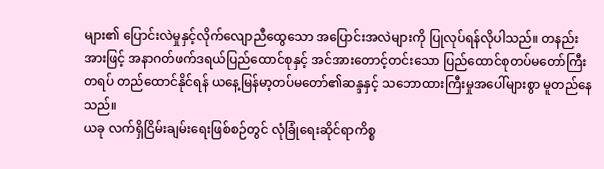များ၏ ပြောင်းလဲမှုနှင့်လိုက်လျောညီထွေသော အပြောင်းအလဲများကို ပြုလုပ်ရန်လိုပါသည်။ တနည်းအားဖြင့် အနာဂတ်ဖက်ဒရယ်ပြည်ထောင်စုနှင့် အင်အားတောင့်တင်းသော ပြည်ထောင်စုတပ်မတော်ကြီး တရပ် တည်ထောင်နိုင်ရန် ယနေ့မြန်မာ့တပ်မတော်၏ဆန္ဒနှင့် သဘောထားကြီးမှုအပေါ်များစွာ မူတည်နေသည်။
ယခု လက်ရှိငြိမ်းချမ်းရေးဖြစ်စဉ်တွင် လုံခြုံရေးဆိုင်ရာကိစ္စ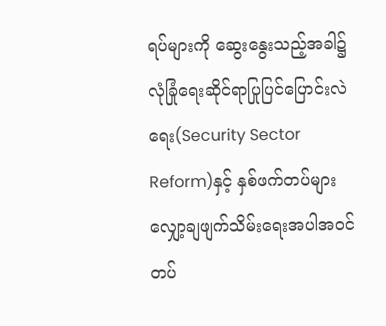ရပ်များကို ဆွေးနွေးသည့်အခါ၌ လုံခြုံရေးဆိုင်ရာပြုပြင်ပြောင်းလဲ ရေး(Security Sector Reform)နှင့် နှစ်ဖက်တပ်များ လျှော့ချဖျက်သိမ်းရေးအပါအဝင် တပ်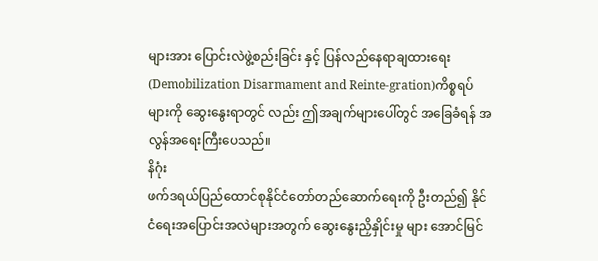များအား ပြောင်းလဲဖွဲ့စည်းခြင်း နှင့် ပြန်လည်နေရာချထားရေး (Demobilization Disarmament and Reinte-gration)ကိစ္စရပ်များကို ဆွေးနွေးရာတွင် လည်း ဤအချက်များပေါ်တွင် အခြေခံရန် အလွန်အရေးကြီးပေသည်။
နိဂုံး
ဖက်ဒရယ်ပြည်ထောင်စုနိုင်ငံတော်တည်ဆောက်ရေးကို ဦးတည်၍ နိုင်ငံရေးအပြောင်းအလဲများအတွက် ဆွေးနွေးညှိနှိုင်းမှု များ အောင်မြင်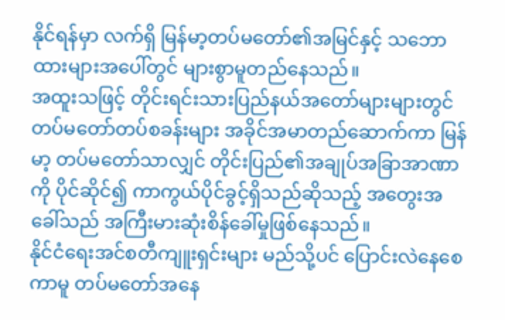နိုင်ရန်မှာ လက်ရှိ မြန်မာ့တပ်မတော်၏အမြင်နှင့် သဘောထားများအပေါ်တွင် များစွာမူတည်နေသည်။
အထူးသဖြင့် တိုင်းရင်းသားပြည်နယ်အတော်များများတွင် တပ်မတော်တပ်စခန်းများ အခိုင်အမာတည်ဆောက်ကာ မြန်မာ့ တပ်မတော်သာလျှင် တိုင်းပြည်၏အချုပ်အခြာအာဏာကို ပိုင်ဆိုင်၍ ကာကွယ်ပိုင်ခွင့်ရှိသည်ဆိုသည့် အတွေးအခေါ်သည် အကြီးမားဆုံးစိန်ခေါ်မှုဖြစ်နေသည်။
နိုင်ငံရေးအင်စတီကျူးရှင်းများ မည်သို့ပင် ပြောင်းလဲနေစေကာမူ တပ်မတော်အနေ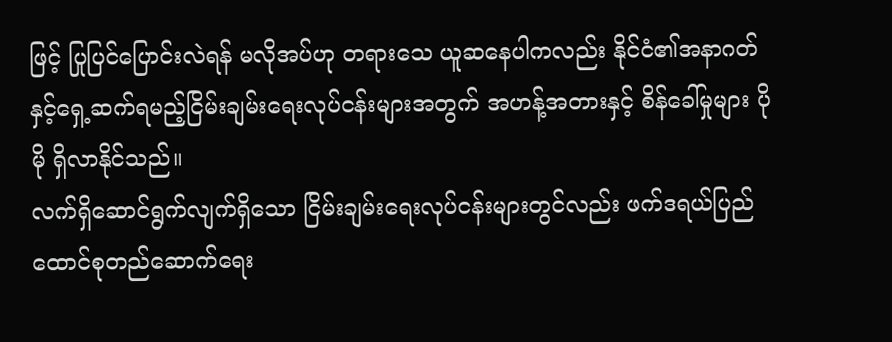ဖြင့် ပြုပြင်ပြောင်းလဲရန် မလိုအပ်ဟု တရားသေ ယူဆနေပါကလည်း နိုင်ငံ၏အနာဂတ်နှင့်ရှေ့ဆက်ရမည့်ငြိမ်းချမ်းရေးလုပ်ငန်းများအတွက် အဟန့်အတားနှင့် စိန်ခေါ်မှုများ ပိုမို ရှိလာနိုင်သည်။
လက်ရှိဆောင်ရွက်လျက်ရှိသော ငြိမ်းချမ်းရေးလုပ်ငန်းများတွင်လည်း ဖက်ဒရယ်ပြည်ထောင်စုတည်ဆောက်ရေး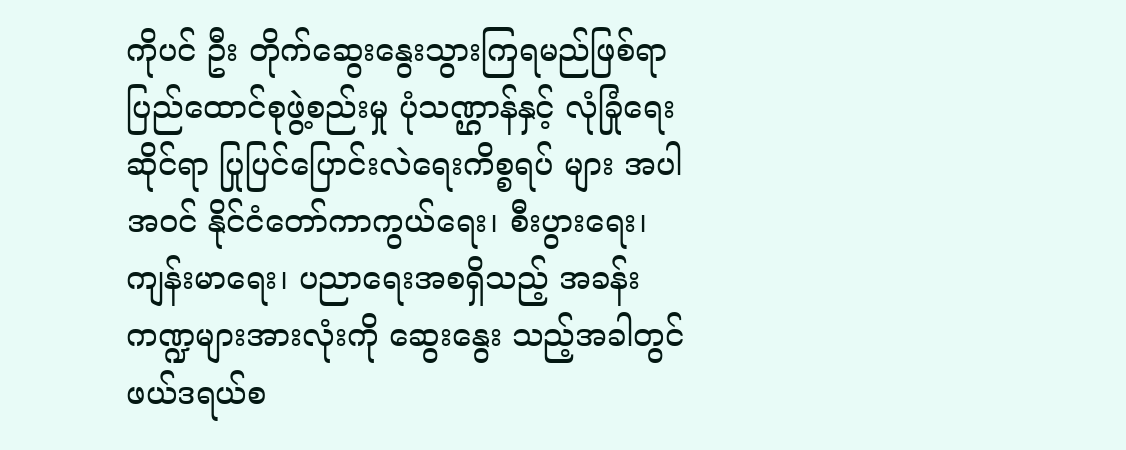ကိုပင် ဦး တိုက်ဆွေးနွေးသွားကြရမည်ဖြစ်ရာ ပြည်ထောင်စုဖွဲ့စည်းမှု ပုံသဏ္ဌာန်နှင့် လုံခြုံရေးဆိုင်ရာ ပြုပြင်ပြောင်းလဲရေးကိစ္စရပ် များ အပါအဝင် နိုင်ငံတော်ကာကွယ်ရေး၊ စီးပွားရေး၊ ကျန်းမာရေး၊ ပညာရေးအစရှိသည့် အခန်းကဏ္ဍများအားလုံးကို ဆွေးနွေး သည့်အခါတွင် ဖယ်ဒရယ်စ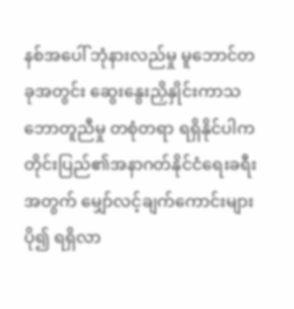နစ်အပေါ် ဘုံနားလည်မှု မူဘောင်တခုအတွင်း ဆွေးနွေးညှိနှိုင်းကာသဘောတူညီမှု တစုံတရာ ရရှိနိုင်ပါက တိုင်းပြည်၏အနာဂတ်နိုင်ငံရေးခရီးအတွက် မျှော်လင့်ချက်ကောင်းများပို၍ ရရှိလာ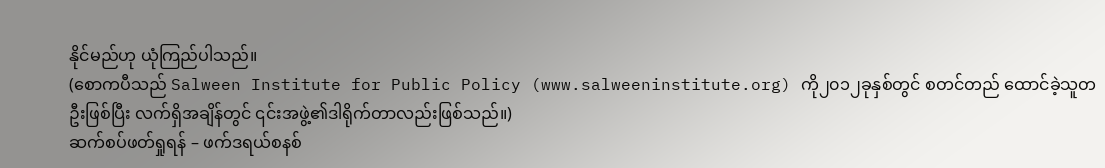နိုင်မည်ဟု ယုံကြည်ပါသည်။
(စောကပီသည် Salween Institute for Public Policy (www.salweeninstitute.org) ကို၂၀၁၂ခုနှစ်တွင် စတင်တည် ထောင်ခဲ့သူတဦးဖြစ်ပြီး လက်ရှိအချိန်တွင် ၎င်းအဖွဲ့၏ဒါရိုက်တာလည်းဖြစ်သည်။)
ဆက်စပ်ဖတ်ရှုရန် – ဖက်ဒရယ်စနစ်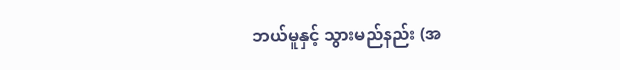ဘယ်မူနှင့် သွားမည်နည်း (အ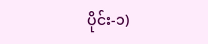ပိုင်း-၁)